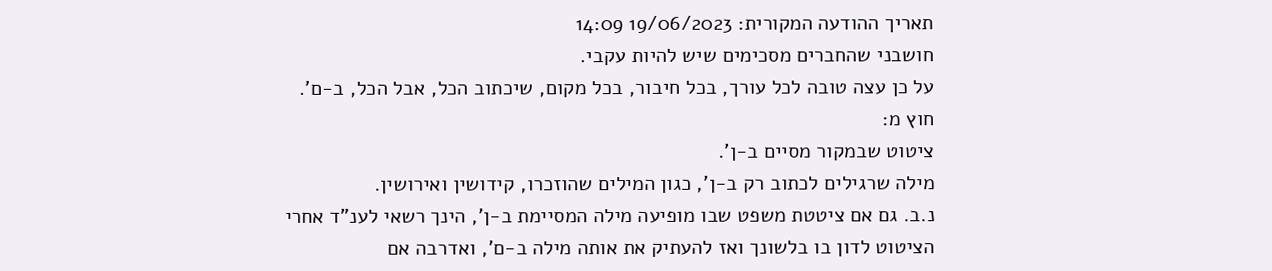תאריך ההודעה המקורית: 19/06/2023 14:09
חושבני שהחברים מסכימים שיש להיות עקבי.
על כן עצה טובה לכל עורך, בכל חיבור, בכל מקום, שיכתוב הכל, אבל הכל, ב-ם’.
חוץ מ:
ציטוט שבמקור מסיים ב-ן’.
מילה שרגילים לכתוב רק ב-ן’, כגון המילים שהוזכרו, קידושין ואירושין.
נ.ב. גם אם ציטטת משפט שבו מופיעה מילה המסיימת ב-ן’, הינך רשאי לענ”ד אחרי
הציטוט לדון בו בלשונך ואז להעתיק את אותה מילה ב-ם’, ואדרבה אם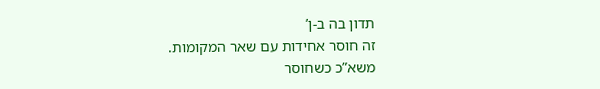תדון בה ב-ן’
זה חוסר אחידות עם שאר המקומות.
משא”כ כשחוסר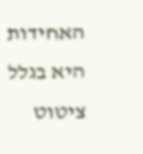האחידות היא בגלל ציטוט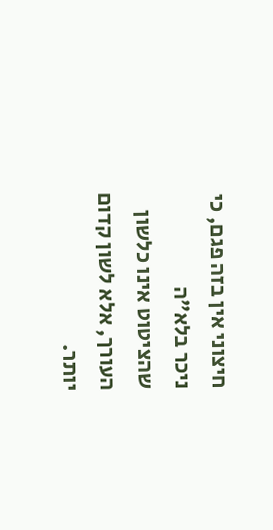חיצוני אין בזה פגם, כי ניכר בלא”ה
שהציטוט אינו כלשון העורך, אלא לשון קדום יותר.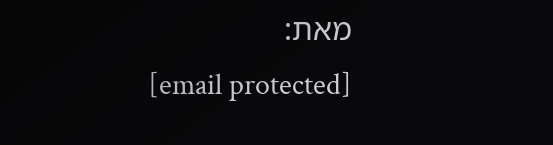מאת:
[email protected]